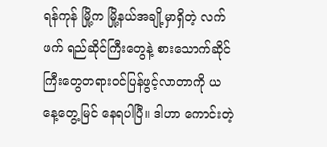ရန်ကုန် မြို့က မြို့နယ်အချို့မှာရှိတဲ့ လက်ဖက် ရည်ဆိုင်ကြီးတွေနဲ့ စားသောက်ဆိုင်ကြီးတွေတရား၀င်ပြန်ဖွင့်လာတာကို ယနေ့တွေ့မြင် နေရပါပြီ။ ဒါဟာ ကောင်းတဲ့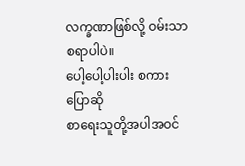လက္ခဏာဖြစ်လို့ ဝမ်းသာစရာပါပဲ။
ပေါ့ပေါ့ပါးပါး စကားပြောဆို
စာရေးသူတို့အပါအဝင်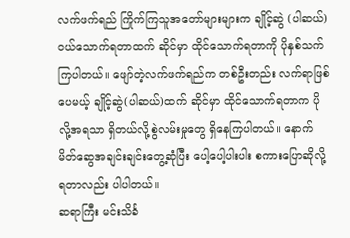လက်ဖက်ရည် ကြိုက်ကြသူအတော်များများက ချိုင့်ဆွဲ (ပါဆယ်) ဝယ်သောက်ရတာထက် ဆိုင်မှာ ထိုင်သောက်ရတာကို ပိုနှစ်သက်ကြပါတယ်။ ဖျော်တဲ့လက်ဖက်ရည်က တစ်ဦးတည်း လက်ရာဖြစ်ပေမယ့် ချိုင့်ဆွဲ(ပါဆယ်)ထက် ဆိုင်မှာ ထိုင်သောက်ရတာက ပိုလို့အရသာ ရှိတယ်လို့စွဲလမ်းမှုတွေ ရှိနေကြပါတယ်။ နောက် မိတ်ဆွေအချင်းချင်းတွေ့ဆုံပြီး ပေါ့ပေါ့ပါးပါး စကားပြောဆိုလို့ ရတာလည်း ပါပါတယ်။
ဆရာကြီး မင်းသိင်္ခ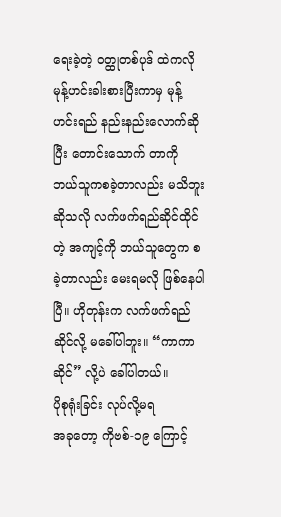ရေးခဲ့တဲ့ ဝတ္ထုတစ်ပုဒ် ထဲကလို မုန့်ဟင်းခါးစားပြီးကာမှ မုန့်ဟင်းရည် နည်းနည်းလောက်ဆိုပြီး တောင်းသောက် တာကို ဘယ်သူကစခဲ့တာလည်း မသိဘူး ဆိုသလို လက်ဖက်ရည်ဆိုင်ထိုင်တဲ့ အကျင့်ကို ဘယ်သူတွေက စခဲ့တာလည်း မေးရမလို ဖြစ်နေပါပြီ။ ဟိုတုန်းက လက်ဖက်ရည်ဆိုင်လို့ မခေါ်ပါဘူး။ “ကာကာဆိုင်” လို့ပဲ ခေါ်ပါတယ်။
ပိုစုရုံးခြင်း လုပ်လို့မရ
အခုတော့ ကိုဗစ်-၁၉ ကြောင့်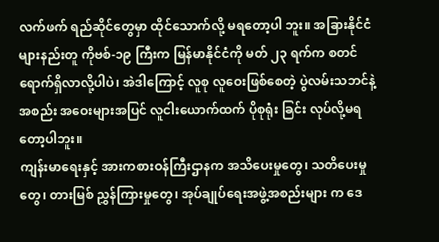လက်ဖက် ရည်ဆိုင်တွေမှာ ထိုင်သောက်လို့ မရတော့ပါ ဘူး။ အခြားနိုင်ငံများနည်းတူ ကိုဗစ်-၁၉ ကြီးက မြန်မာနိုင်ငံကို မတ် ၂၃ ရက်က စတင်ရောက်ရှိလာလို့ပါပဲ၊ အဲဒါကြောင့် လူစု လူဝေးဖြစ်စေတဲ့ ပွဲလမ်းသဘင်နဲ့ အစည်း အဝေးများအပြင် လူငါးယောက်ထက် ပိုစုရုံး ခြင်း လုပ်လို့မရတော့ပါဘူး။
ကျန်းမာရေးနှင့် အားကစားဝန်ကြီးဌာနက အသိပေးမှုတွေ၊ သတိပေးမှုတွေ၊ တားမြစ် ညွှန်ကြားမှုတွေ၊ အုပ်ချုပ်ရေးအဖွဲ့အစည်းများ က ဒေ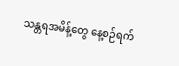သန္တရအမိန့်တွေ နေ့စဉ်ရက်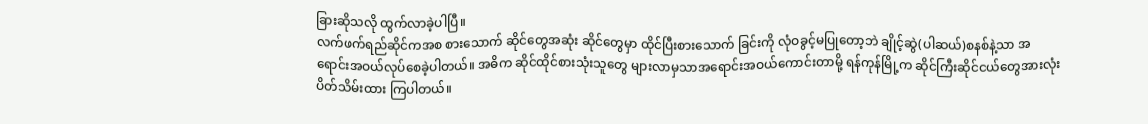ခြားဆိုသလို ထွက်လာခဲ့ပါပြီ။
လက်ဖက်ရည်ဆိုင်ကအစ စားသောက် ဆိုင်တွေအဆုံး ဆိုင်တွေမှာ ထိုင်ပြီးစားသောက် ခြင်းကို လုံဝခွင့်မပြုတော့ဘဲ ချိုင့်ဆွဲ(ပါဆယ်)စနစ်နဲ့သာ အရောင်းအဝယ်လုပ်စေခဲ့ပါတယ်။ အဓိက ဆိုင်ထိုင်စားသုံးသူတွေ များလာမှသာအရောင်းအဝယ်ကောင်းတာမို့ ရန်ကုန်မြို့က ဆိုင်ကြီးဆိုင်ငယ်တွေအားလုံး ပိတ်သိမ်းထား ကြပါတယ်။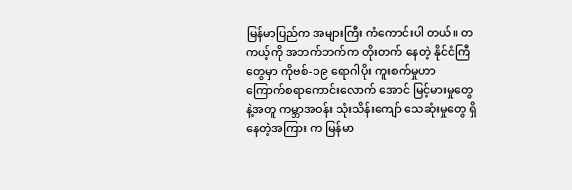မြန်မာပြည်က အများကြီး ကံကောင်းပါ တယ်။ တကယ့်ကို အဘက်ဘက်က တိုးတက် နေတဲ့ နိုင်ငံကြီတွေမှာ ကိုဗစ်-၁၉ ရောဂါပိုး ကူးစက်မှုဟာ ကြောက်စရာကောင်းလောက် အောင် မြင့်မားမှုတွေနဲ့အတူ ကမ္ဘာအဝန်း သုံးသိန်းကျော် သေဆုံးမှုတွေ ရှိနေတဲ့အကြား က မြန်မာ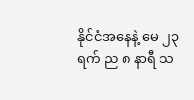နိုင်ငံအနေနဲ့ မေ ၂၃ ရက် ည ၈ နာရီ သ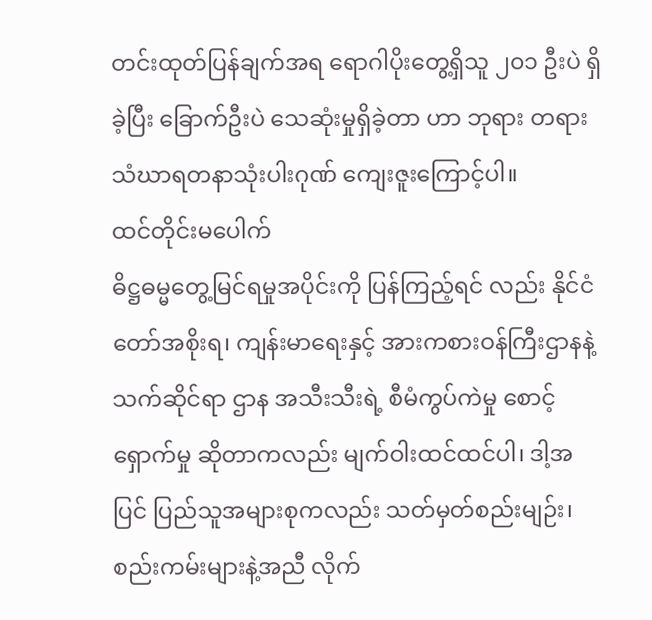တင်းထုတ်ပြန်ချက်အရ ရောဂါပိုးတွေ့ရှိသူ ၂၀၁ ဦးပဲ ရှိခဲ့ပြီး ခြောက်ဦးပဲ သေဆုံးမှုရှိခဲ့တာ ဟာ ဘုရား တရား သံဃာရတနာသုံးပါးဂုဏ် ကျေးဇူးကြောင့်ပါ။
ထင်တိုင်းမပေါက်
ဓိဋ္ဌဓမ္မတွေ့မြင်ရမှုအပိုင်းကို ပြန်ကြည့်ရင် လည်း နိုင်ငံတော်အစိုးရ၊ ကျန်းမာရေးနှင့် အားကစားဝန်ကြီးဌာနနဲ့ သက်ဆိုင်ရာ ဌာန အသီးသီးရဲ့ စီမံကွပ်ကဲမှု စောင့်ရှောက်မှု ဆိုတာကလည်း မျက်ဝါးထင်ထင်ပါ၊ ဒါ့အပြင် ပြည်သူအများစုကလည်း သတ်မှတ်စည်းမျဉ်း၊ စည်းကမ်းများနဲ့အညီ လိုက်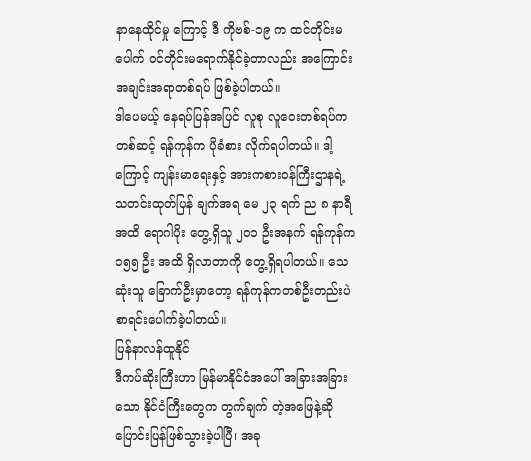နာနေထိုင်မှု ကြောင့် ဒီ ကိုဗစ်-၁၉ က ထင်တိုင်းမပေါက် ဝင်တိုင်းမရောက်နိုင်ခဲ့တာလည်း အကြောင်း အချင်းအရာတစ်ရပ် ဖြစ်ခဲ့ပါတယ်။
ဒါပေမယ့် နေရပ်ပြန်အပြင် လူစု လူဝေးတစ်ရပ်ကတစ်ဆင့် ရန်ကုန်က ပိုခံစား လိုက်ရပါတယ်။ ဒါ့ကြောင့် ကျန်းမာရေးနှင့် အားကစားဝန်ကြီးဌာနရဲ့ သတင်းထုတ်ပြန် ချက်အရ မေ ၂၃ ရက် ည ၈ နာရီအထိ ရောဂါပိုး တွေ့ရှိသူ ၂၀၁ ဦးအနက် ရန်ကုန်က ၁၅၅ ဦး အထိ ရှိလာတာကို တွေ့ရှိရပါတယ်။ သေဆုံးသူ ခြောက်ဦးမှာတော့ ရန်ကုန်ကတစ်ဦးတည်းပဲ စာရင်းပေါက်ခဲ့ပါတယ်။
ပြန်နာလန်ထူနိုင်
ဒီကပ်ဆိုးကြီးဟာ မြန်မာနိုင်ငံအပေါ် အခြားအခြားသော နိုင်ငံကြီးတွေက တွက်ချက် တဲ့အဖြေနဲ့ဆို ပြောင်းပြန်ဖြစ်သွားခဲ့ပါပြီ၊ အခု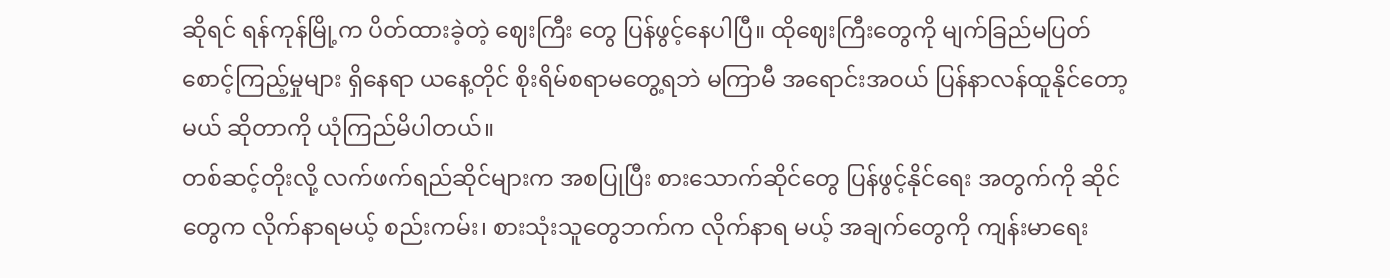ဆိုရင် ရန်ကုန်မြို့က ပိတ်ထားခဲ့တဲ့ ဈေးကြီး တွေ ပြန်ဖွင့်နေပါပြီ။ ထိုဈေးကြီးတွေကို မျက်ခြည်မပြတ် စောင့်ကြည့်မှုများ ရှိနေရာ ယနေ့တိုင် စိုးရိမ်စရာမတွေ့ရဘဲ မကြာမီ အရောင်းအဝယ် ပြန်နာလန်ထူနိုင်တော့မယ် ဆိုတာကို ယုံကြည်မိပါတယ်။
တစ်ဆင့်တိုးလို့ လက်ဖက်ရည်ဆိုင်များက အစပြုပြီး စားသောက်ဆိုင်တွေ ပြန်ဖွင့်နိုင်ရေး အတွက်ကို ဆိုင်တွေက လိုက်နာရမယ့် စည်းကမ်း၊ စားသုံးသူတွေဘက်က လိုက်နာရ မယ့် အချက်တွေကို ကျန်းမာရေး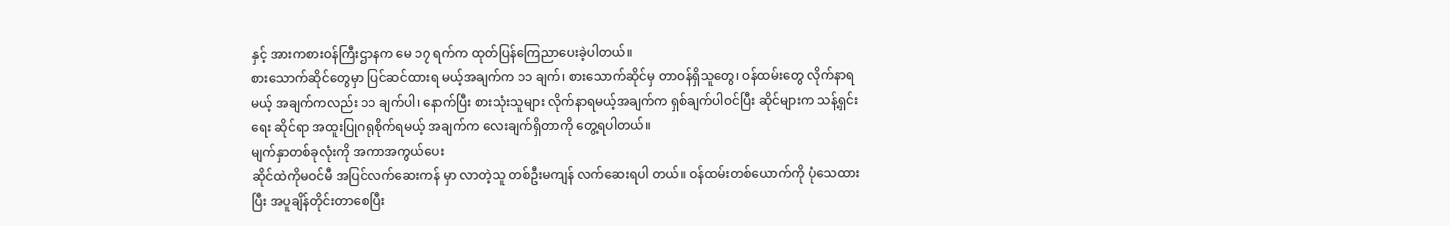နှင့် အားကစားဝန်ကြီးဌာနက မေ ၁၇ ရက်က ထုတ်ပြန်ကြေညာပေးခဲ့ပါတယ်။
စားသောက်ဆိုင်တွေမှာ ပြင်ဆင်ထားရ မယ့်အချက်က ၁၁ ချက်၊ စားသောက်ဆိုင်မှ တာဝန်ရှိသူတွေ၊ ဝန်ထမ်းတွေ လိုက်နာရမယ့် အချက်ကလည်း ၁၁ ချက်ပါ၊ နောက်ပြီး စားသုံးသူများ လိုက်နာရမယ့်အချက်က ရှစ်ချက်ပါဝင်ပြီး ဆိုင်များက သန့်ရှင်းရေး ဆိုင်ရာ အထူးပြုဂရုစိုက်ရမယ့် အချက်က လေးချက်ရှိတာကို တွေ့ရပါတယ်။
မျက်နှာတစ်ခုလုံးကို အကာအကွယ်ပေး
ဆိုင်ထဲကိုမဝင်မီ အပြင်လက်ဆေးကန် မှာ လာတဲ့သူ တစ်ဦးမကျန် လက်ဆေးရပါ တယ်။ ဝန်ထမ်းတစ်ယောက်ကို ပုံသေထားပြီး အပူချိန်တိုင်းတာစေပြီး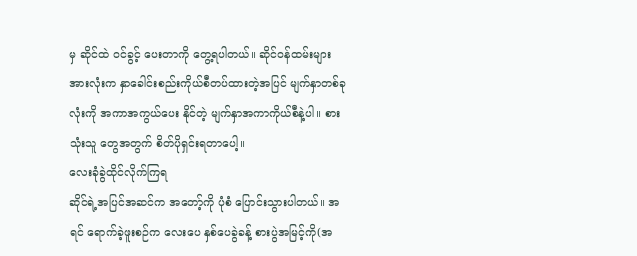မှ ဆိုင်ထဲ ဝင်ခွင့် ပေးတာကို တွေ့ရပါတယ်။ ဆိုင်ဝန်ထမ်းများ အားလုံးက နှာခေါင်းစည်းကိုယ်စီတပ်ထားတဲ့အပြင် မျက်နှာတစ်ခုလုံးကို အကာအကွယ်ပေး နိုင်တဲ့ မျက်နှာအကာကိုယ်စီနဲ့ပါ။ စားသုံးသူ တွေအတွက် စိတ်ပိုရှင်းရတာပေါ့။
လေးခုံခွဲထိုင်လိုက်ကြရ
ဆိုင်ရဲ့အပြင်အဆင်က အတော့်ကို ပုံစံ ပြောင်းသွားပါတယ်။ အရင် ရောက်ခဲ့ဖူးစဉ်က လေးပေ နှစ်ပေခွဲခန့် စားပွဲအမြင့်ကို(အ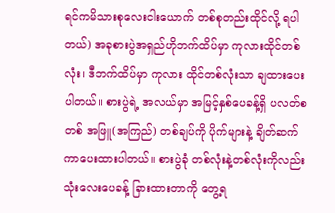ရင်ကမိသားစုလေးငါးယောက် တစ်စုတည်းထိုင်လို့ ရပါတယ်) အခုစားပွဲအရှည်ဟိုဘက်ထိပ်မှာ ကုလားထိုင်တစ်လုံး၊ ဒီဘက်ထိပ်မှာ ကုလား ထိုင်တစ်လုံးသာ ချထားပေးပါတယ်။ စားပွဲရဲ့ အလယ်မှာ အမြင့်နှစ်ပေခန့်ရှိ ပလတ်စတစ် အဖြူ(အကြည်) တစ်ချပ်ကို ပိုက်များနဲ့ ချိတ်ဆက်ကာပေးထားပါတယ်။ စားပွဲခုံ တစ်လုံးနဲ့တစ်လုံးကိုလည်း သုံးလေးပေခန့် ခြားထားတာကို တွေ့ရ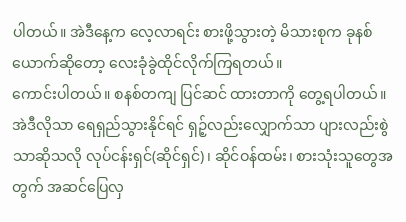ပါတယ်။ အဲဒီနေ့က လေ့လာရင်း စားဖို့သွားတဲ့ မိသားစုက ခုနစ် ယောက်ဆိုတော့ လေးခုံခွဲထိုင်လိုက်ကြရတယ်။
ကောင်းပါတယ်။ စနစ်တကျ ပြင်ဆင် ထားတာကို တွေ့ရပါတယ်။ အဲဒီလိုသာ ရေရှည်သွားနိုင်ရင် ရှဉ့်လည်းလျှောက်သာ ပျားလည်းစွဲသာဆိုသလို လုပ်ငန်းရှင်(ဆိုင်ရှင်)၊ ဆိုင်ဝန်ထမ်း၊ စားသုံးသူတွေအတွက် အဆင်ပြေလှ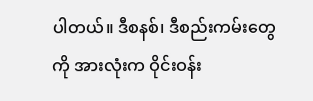ပါတယ်။ ဒီစနစ်၊ ဒီစည်းကမ်းတွေ ကို အားလုံးက ဝိုင်းဝန်း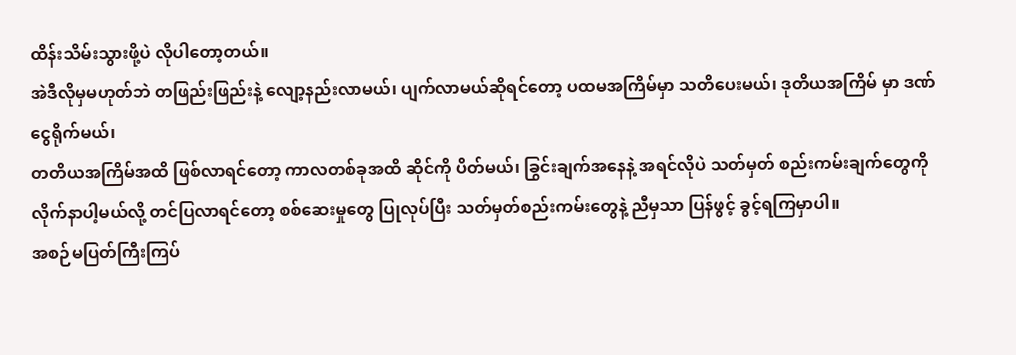ထိန်းသိမ်းသွားဖို့ပဲ လိုပါတော့တယ်။
အဲဒီလိုမှမဟုတ်ဘဲ တဖြည်းဖြည်းနဲ့ လျော့နည်းလာမယ်၊ ပျက်လာမယ်ဆိုရင်တော့ ပထမအကြိမ်မှာ သတိပေးမယ်၊ ဒုတိယအကြိမ် မှာ ဒဏ်ငွေရိုက်မယ်၊
တတိယအကြိမ်အထိ ဖြစ်လာရင်တော့ ကာလတစ်ခုအထိ ဆိုင်ကို ပိတ်မယ်၊ ခြွင်းချက်အနေနဲ့ အရင်လိုပဲ သတ်မှတ် စည်းကမ်းချက်တွေကို လိုက်နာပါ့မယ်လို့ တင်ပြလာရင်တော့ စစ်ဆေးမှုတွေ ပြုလုပ်ပြီး သတ်မှတ်စည်းကမ်းတွေနဲ့ ညီမှသာ ပြန်ဖွင့် ခွင့်ရကြမှာပါ။
အစဉ်မပြတ်ကြီးကြပ်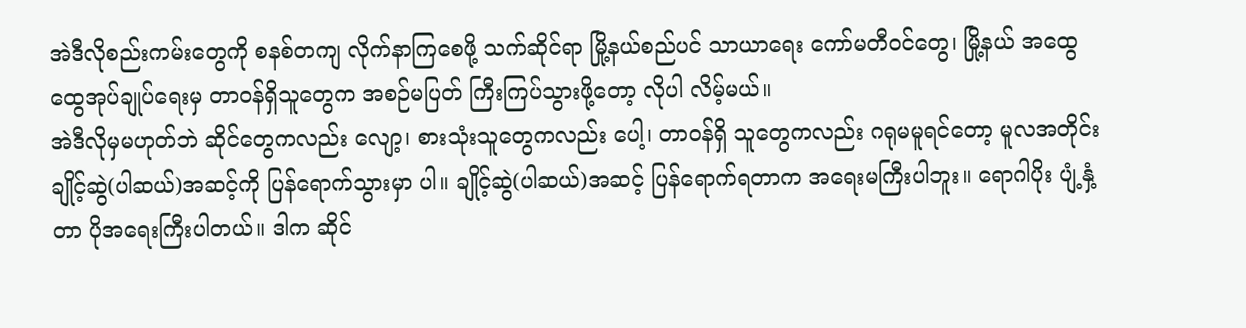အဲဒီလိုစည်းကမ်းတွေကို စနစ်တကျ လိုက်နာကြစေဖို့ သက်ဆိုင်ရာ မြို့နယ်စည်ပင် သာယာရေး ကော်မတီဝင်တွေ၊ မြို့နယ် အထွေထွေအုပ်ချုပ်ရေးမှ တာဝန်ရှိသူတွေက အစဉ်မပြတ် ကြီးကြပ်သွားဖို့တော့ လိုပါ လိမ့်မယ်။
အဲဒီလိုမှမဟုတ်ဘဲ ဆိုင်တွေကလည်း လျော့၊ စားသုံးသူတွေကလည်း ပေါ့၊ တာဝန်ရှိ သူတွေကလည်း ဂရုမမူရင်တော့ မူလအတိုင်း ချိုင့်ဆွဲ(ပါဆယ်)အဆင့်ကို ပြန်ရောက်သွားမှာ ပါ။ ချိုင့်ဆွဲ(ပါဆယ်)အဆင့် ပြန်ရောက်ရတာက အရေးမကြီးပါဘူး။ ရောဂါပိုး ပျံ့နှံ့တာ ပိုအရေးကြီးပါတယ်။ ဒါက ဆိုင်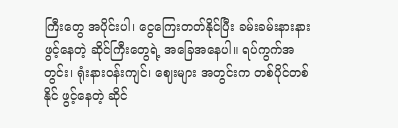ကြီးတွေ အပိုင်းပါ၊ ငွေကြေးတတ်နိုင်ပြီး ခမ်းခမ်းနားနား ဖွင့်နေတဲ့ ဆိုင်ကြီးတွေရဲ့ အခြေအနေပါ။ ရပ်ကွက်အတွင်း၊ ရုံးနားဝန်းကျင်၊ ဈေးများ အတွင်းက တစ်ပိုင်တစ်နိုင် ဖွင့်နေတဲ့ ဆိုင်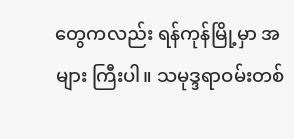တွေကလည်း ရန်ကုန်မြို့မှာ အများ ကြီးပါ။ သမုဒ္ဒရာဝမ်းတစ်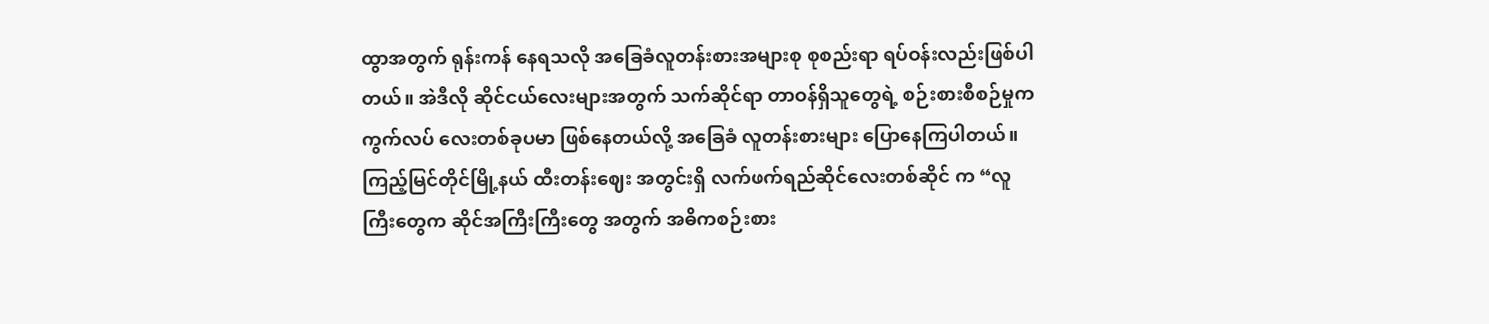ထွာအတွက် ရုန်းကန် နေရသလို အခြေခံလူတန်းစားအများစု စုစည်းရာ ရပ်ဝန်းလည်းဖြစ်ပါတယ်။ အဲဒီလို ဆိုင်ငယ်လေးများအတွက် သက်ဆိုင်ရာ တာဝန်ရှိသူတွေရဲ့ စဉ်းစားစီစဉ်မှုက ကွက်လပ် လေးတစ်ခုပမာ ဖြစ်နေတယ်လို့ အခြေခံ လူတန်းစားများ ပြောနေကြပါတယ်။
ကြည့်မြင်တိုင်မြို့နယ် ထီးတန်းဈေး အတွင်းရှိ လက်ဖက်ရည်ဆိုင်လေးတစ်ဆိုင် က “လူကြီးတွေက ဆိုင်အကြီးကြီးတွေ အတွက် အဓိကစဉ်းစား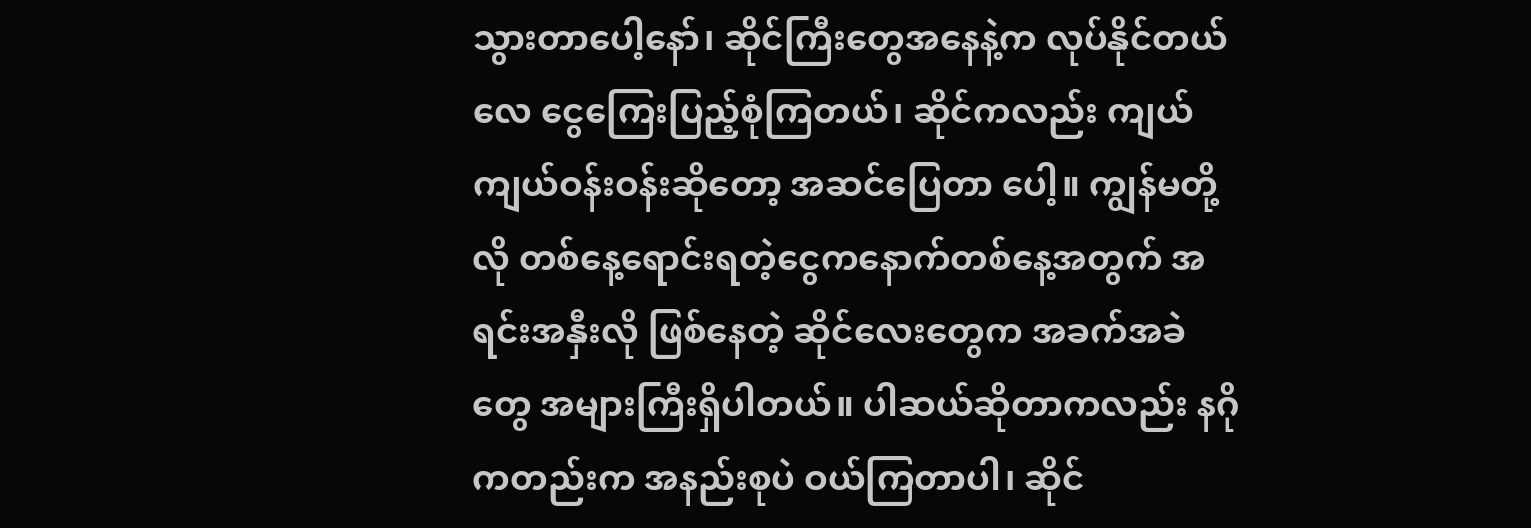သွားတာပေါ့နော်၊ ဆိုင်ကြီးတွေအနေနဲ့က လုပ်နိုင်တယ်လေ ငွေကြေးပြည့်စုံကြတယ်၊ ဆိုင်ကလည်း ကျယ်ကျယ်ဝန်းဝန်းဆိုတော့ အဆင်ပြေတာ ပေါ့။ ကျွန်မတို့လို တစ်နေ့ရောင်းရတဲ့ငွေကနောက်တစ်နေ့အတွက် အရင်းအနှီးလို ဖြစ်နေတဲ့ ဆိုင်လေးတွေက အခက်အခဲတွေ အများကြီးရှိပါတယ်။ ပါဆယ်ဆိုတာကလည်း နဂိုကတည်းက အနည်းစုပဲ ဝယ်ကြတာပါ၊ ဆိုင်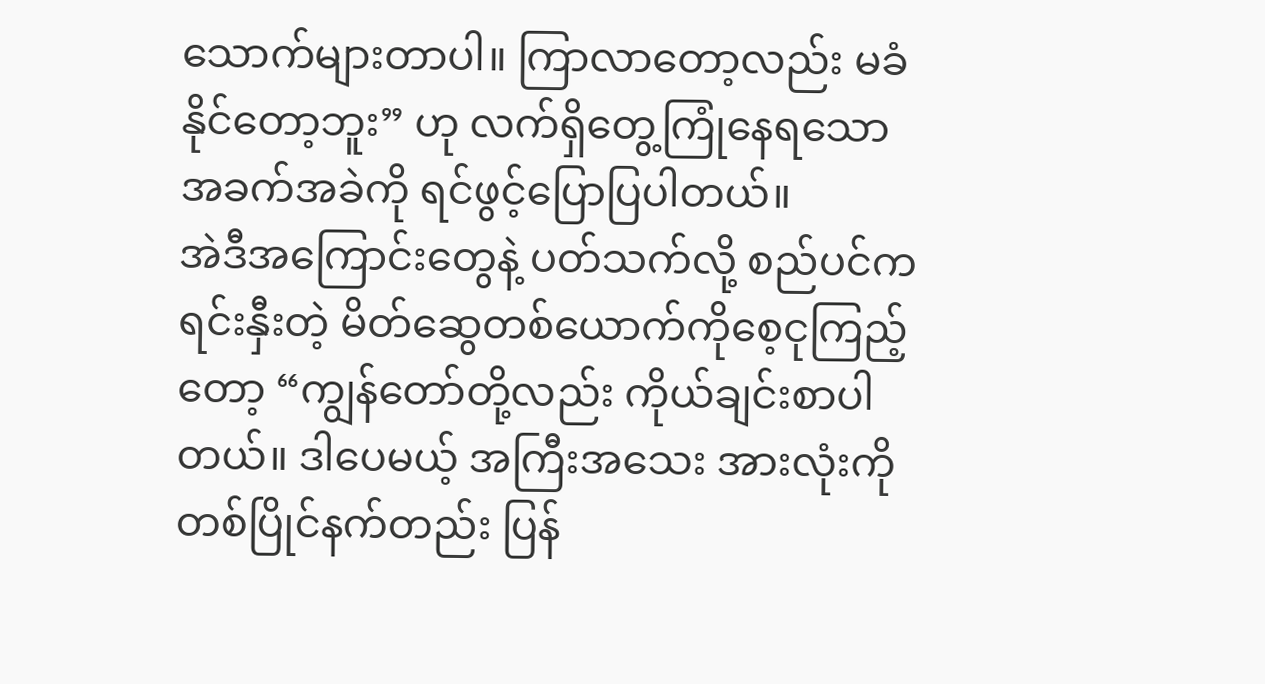သောက်များတာပါ။ ကြာလာတော့လည်း မခံနိုင်တော့ဘူး” ဟု လက်ရှိတွေ့ကြုံနေရသော အခက်အခဲကို ရင်ဖွင့်ပြောပြပါတယ်။
အဲဒီအကြောင်းတွေနဲ့ ပတ်သက်လို့ စည်ပင်ကရင်းနှီးတဲ့ မိတ်ဆွေတစ်ယောက်ကိုစေ့ငုကြည့်တော့ “ကျွန်တော်တို့လည်း ကိုယ်ချင်းစာပါတယ်။ ဒါပေမယ့် အကြီးအသေး အားလုံးကို တစ်ပြိုင်နက်တည်း ပြန်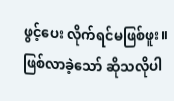ဖွင့်ပေး လိုက်ရင်မဖြစ်ဖူး။ ဖြစ်လာခဲ့သော် ဆိုသလိုပါ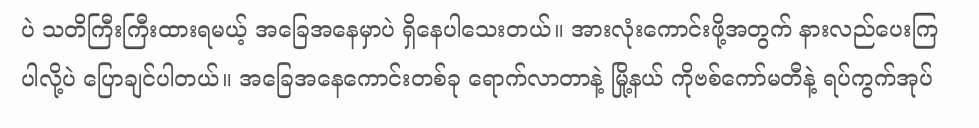ပဲ သတိကြီးကြီးထားရမယ့် အခြေအနေမှာပဲ ရှိနေပါသေးတယ်။ အားလုံးကောင်းဖို့အတွက် နားလည်ပေးကြပါလို့ပဲ ပြောချင်ပါတယ်။ အခြေအနေကောင်းတစ်ခု ရောက်လာတာနဲ့ မြို့နယ် ကိုဗစ်ကော်မတီနဲ့ ရပ်ကွက်အုပ်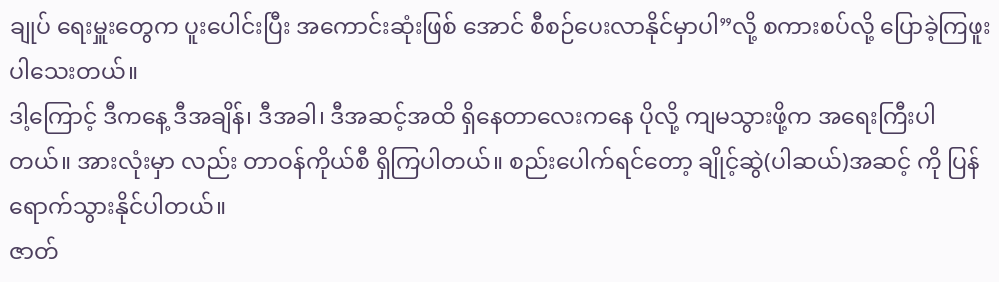ချုပ် ရေးမှူးတွေက ပူးပေါင်းပြီး အကောင်းဆုံးဖြစ် အောင် စီစဉ်ပေးလာနိုင်မှာပါ”လို့ စကားစပ်လို့ ပြောခဲ့ကြဖူးပါသေးတယ်။
ဒါ့ကြောင့် ဒီကနေ့ ဒီအချိန်၊ ဒီအခါ၊ ဒီအဆင့်အထိ ရှိနေတာလေးကနေ ပိုလို့ ကျမသွားဖို့က အရေးကြီးပါတယ်။ အားလုံးမှာ လည်း တာဝန်ကိုယ်စီ ရှိကြပါတယ်။ စည်းပေါက်ရင်တော့ ချိုင့်ဆွဲ(ပါဆယ်)အဆင့် ကို ပြန်ရောက်သွားနိုင်ပါတယ်။
ဇာတ်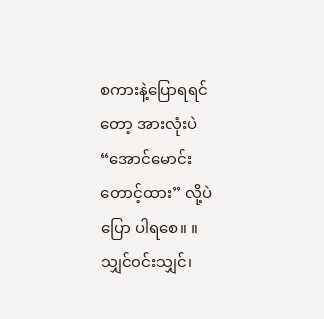စကားနဲ့ပြောရရင်တော့ အားလုံးပဲ“အောင်မောင်းတောင့်ထား” လို့ပဲ ပြော ပါရစေ။ ။
သျှင်၀င်းသျှင်၊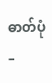ဓာတ်ပုံ –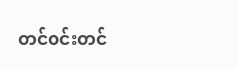တင်၀င်းတင်